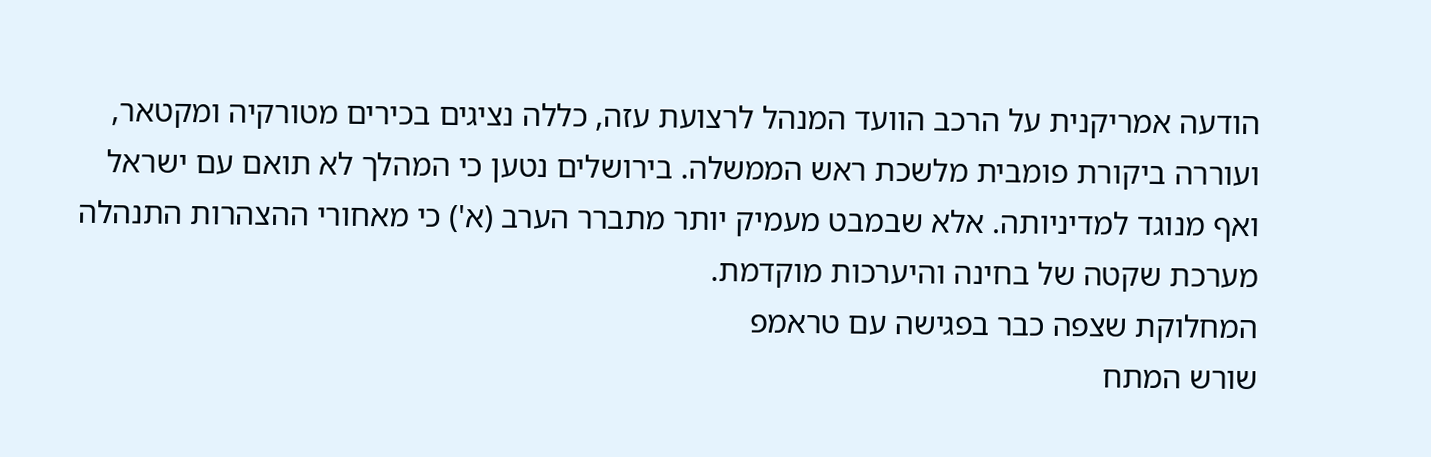הודעה אמריקנית על הרכב הוועד המנהל לרצועת עזה, כללה נציגים בכירים מטורקיה ומקטאר, ועוררה ביקורת פומבית מלשכת ראש הממשלה. בירושלים נטען כי המהלך לא תואם עם ישראל ואף מנוגד למדיניותה. אלא שבמבט מעמיק יותר מתברר הערב (א') כי מאחורי ההצהרות התנהלה מערכת שקטה של בחינה והיערכות מוקדמת.
המחלוקת שצפה כבר בפגישה עם טראמפ
שורש המתח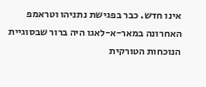אינו חדש. כבר בפגישת נתניהו וטראמפ האחרונה במאר-א-לאגו היה ברור שבסוגיית הנוכחות הטורקית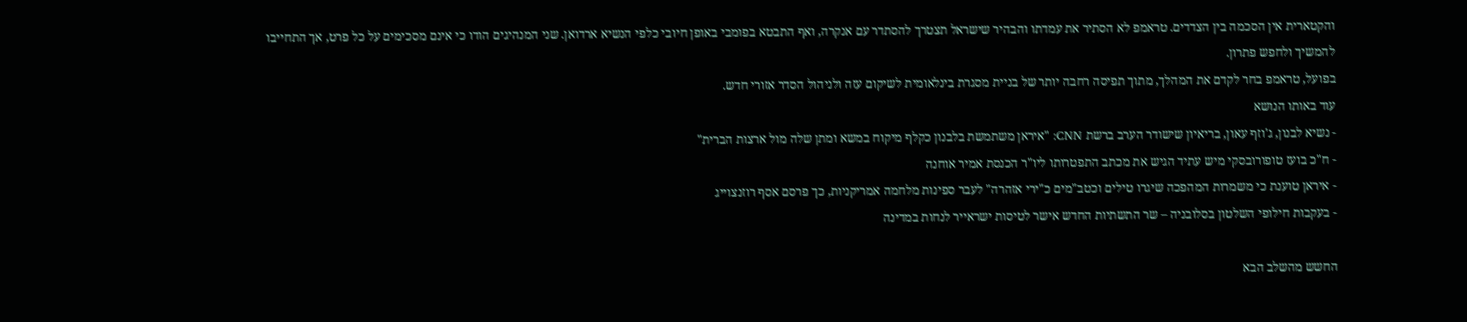והקטארית אין הסכמה בין הצדדים. טראמפ לא הסתיר את עמדתו והבהיר שישראל תצטרך להסתדר עם אנקרה, ואף התבטא בפומבי באופן חיובי כלפי הנשיא ארדואן. שני המנהיגים הודו כי אינם מסכימים על כל פרט, אך התחייבו להמשיך ולחפש פתרון.
בפועל, טראמפ בחר לקדם את המהלך, מתוך תפיסה רחבה יותר של בניית מסגרת בינלאומית לשיקום עזה ולניהול הסדר אזורי חדש.
עוד באותו הנושא
- נשיא לבנון, ג'וזף עאון, בריאיון שישודר הערב ברשת CNN: "איראן משתמשת בלבנון כקלף מיקוח במשא ומתן שלה מול ארצות הברית"
- ח"כ בועז טופורובסקי מיש עתיד הגיש את מכתב התפטרותו ליו"ר הכנסת אמיר אוחנה
- איראן טוענת כי משמרות המהפכה שיגרו טילים וכטב"מים כ"ירי אזהרה" לעבר ספינות מלחמה אמריקניות, כך פרסם אסף רוזנצוייג
- בעקבות חילופי השלטון בסלובניה – שר התשתיות החדש אישר לטיסות ישראייר לנחות במדינה

החשש מהשלב הבא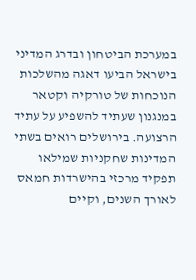במערכת הביטחון ובדרג המדיני בישראל הביעו דאגה מהשלכות הנוכחות של טורקיה וקטאר במנגנון שעתיד להשפיע על עתיד הרצועה. בירושלים רואים בשתי המדינות שחקניות שמילאו תפקיד מרכזי בהישרדות חמאס לאורך השנים, וקיים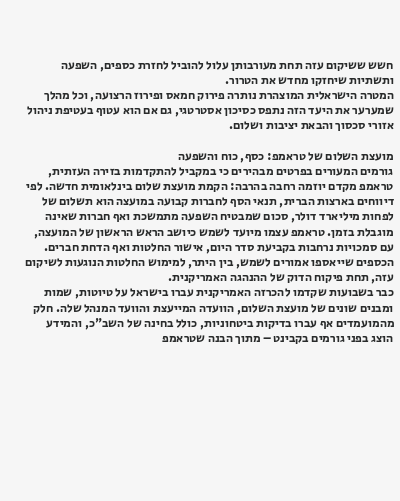חשש ששיקום עזה תחת מעורבותן עלול להוביל לחזרת כספים, השפעה ותשתיות שיחזקו מחדש את הטרור.
המטרה הישראלית המוצהרת נותרה פירוק חמאס ופירוז הרצועה, וכל מהלך שמערער את היעד הזה נתפס כסיכון אסטרטגי, גם אם הוא עטוף בעטיפת ניהול אזורי סכסוך והבאת יציבות ושלום.

מועצת השלום של טראמפ: כסף, כוח והשפעה
גורמים המעורים בפרטים מבהירים כי במקביל להתקדמות בזירה העזתית, טראמפ מקדם יוזמה רחבה בהרבה: הקמת מועצת שלום בינלאומית חדשה. לפי דיווחים בארצות הברית, תנאי הסף לחברות קבועה במועצה הוא תשלום של לפחות מיליארד דולר, סכום שמבטיח השפעה מתמשכת ואף חברות שאינה מוגבלת בזמן. טראמפ עצמו מיועד לשמש כיושב הראש הראשון של המועצה, עם סמכויות נרחבות בקביעת סדר היום, אישור החלטות ואף הדחת חברים. הכספים שייאספו אמורים לשמש, בין היתר, למימוש החלטות הנוגעות לשיקום עזה, תחת פיקוח הדוק של ההנהגה האמריקנית.
כבר בשבועות שקדמו להכרזה האמריקנית עברו בישראל על טיוטות, שמות ומבנים שונים של מועצת השלום, הוועדה המייעצת והוועד המנהל שלה. חלק מהמועמדים אף עברו בדיקות ביטחוניות, כולל בחינה של השב"כ, והמידע הוצג בפני גורמים בקבינט – מתוך הבנה שטראמפ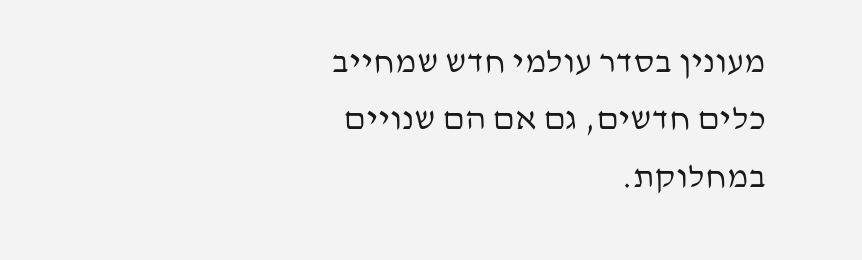מעונין בסדר עולמי חדש שמחייב כלים חדשים, גם אם הם שנויים במחלוקת.